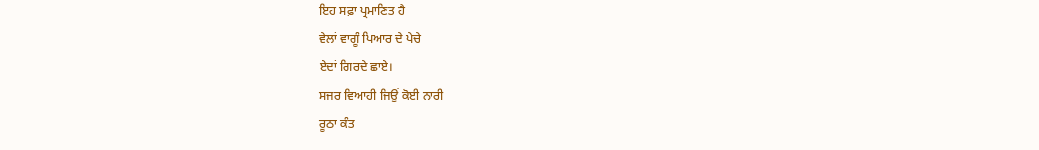ਇਹ ਸਫ਼ਾ ਪ੍ਰਮਾਣਿਤ ਹੈ
ਵੇਲਾਂ ਵਾਗੂੰ ਪਿਆਰ ਦੇ ਪੇਚੇ
ਏਦਾਂ ਗਿਰਦੇ ਛਾਏ।
ਸਜਰ ਵਿਆਹੀ ਜਿਉਂ ਕੋਈ ਨਾਰੀ
ਰੂਠਾ ਕੰਤ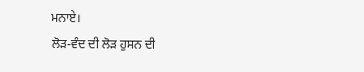ਮਨਾਏ।
ਲੋੜ-ਵੰਦ ਦੀ ਲੋੜ ਹੁਸਨ ਦੀ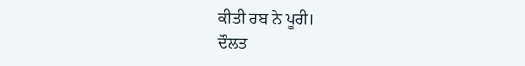ਕੀਤੀ ਰਬ ਨੇ ਪੂਰੀ।
ਦੌਲਤ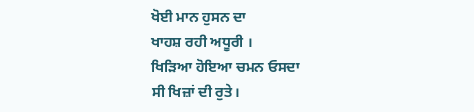ਖੋਈ ਮਾਨ ਹੁਸਨ ਦਾ
ਖਾਹਸ਼ ਰਹੀ ਅਧੂਰੀ ।
ਖਿੜਿਆ ਹੋਇਆ ਚਮਨ ਓਸਦਾ
ਸੀ ਖਿਜ਼ਾਂ ਦੀ ਰੁਤੇ।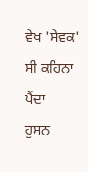ਵੇਖ 'ਸੇਵਕ' ਸੀ ਕਹਿਨਾ ਪੈਂਦਾ
ਹੁਸਨ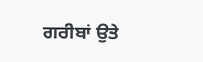ਗਰੀਬਾਂ ਉਤੇ